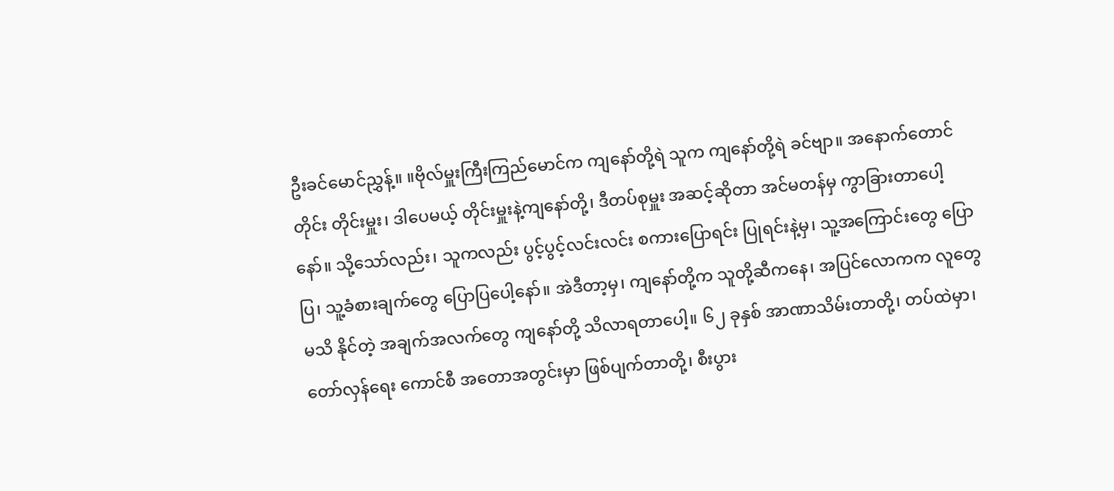ဦးခင်မောင်ညွှန့်။ ။ဗိုလ်မှူးကြီးကြည်မောင်က ကျနော်တို့ရဲ သူက ကျနော်တို့ရဲ ခင်ဗျာ။ အနောက်တောင်တိုင်း တိုင်းမှူး၊ ဒါပေမယ့် တိုင်းမှူးနဲ့ကျနော်တို့၊ ဒီတပ်စုမှူး အဆင့်ဆိုတာ အင်မတန်မှ ကွာခြားတာပေါ့ နော်။ သို့သော်လည်း၊ သူကလည်း ပွင့်ပွင့်လင်းလင်း စကားပြောရင်း ပြုရင်းနဲ့မှ၊ သူ့အကြောင်းတွေ ပြောပြ၊ သူ့ခံစားချက်တွေ ပြောပြပေါ့နော်။ အဲဒီတာ့မှ၊ ကျနော်တို့က သူတို့ဆီကနေ၊ အပြင်လောကက လူတွေ မသိ နိုင်တဲ့ အချက်အလက်တွေ ကျနော်တို့ သိလာရတာပေါ့။ ၆၂ ခုနှစ် အာဏာသိမ်းတာတို့၊ တပ်ထဲမှာ၊ တော်လှန်ရေး ကောင်စီ အတောအတွင်းမှာ ဖြစ်ပျက်တာတို့၊ စီးပွား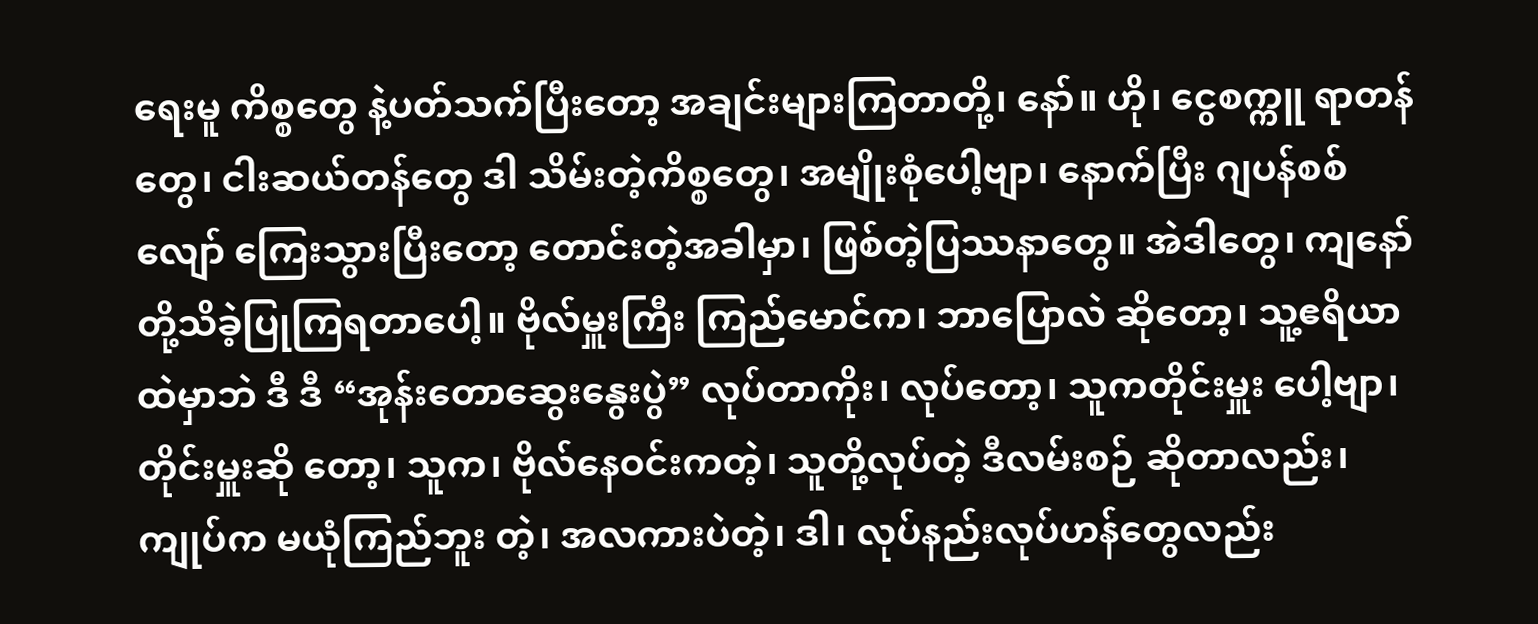ရေးမူ ကိစ္စတွေ နဲ့ပတ်သက်ပြီးတော့ အချင်းများကြတာတို့၊ နော်။ ဟို၊ ငွေစက္ကူ ရာတန်တွေ၊ ငါးဆယ်တန်တွေ ဒါ သိမ်းတဲ့ကိစ္စတွေ၊ အမျိုးစုံပေါ့ဗျာ၊ နောက်ပြီး ဂျပန်စစ်လျော် ကြေးသွားပြီးတော့ တောင်းတဲ့အခါမှာ၊ ဖြစ်တဲ့ပြဿနာတွေ။ အဲဒါတွေ၊ ကျနော်တို့သိခဲ့ပြုကြရတာပေါ့။ ဗိုလ်မှူးကြီး ကြည်မောင်က၊ ဘာပြောလဲ ဆိုတော့၊ သူ့ဧရိယာထဲမှာဘဲ ဒီ ဒီ “အုန်းတောဆွေးနွေးပွဲ” လုပ်တာကိုး၊ လုပ်တော့၊ သူကတိုင်းမှူး ပေါ့ဗျာ၊ တိုင်းမှူးဆို တော့၊ သူက၊ ဗိုလ်နေဝင်းကတဲ့၊ သူတို့လုပ်တဲ့ ဒီလမ်းစဉ် ဆိုတာလည်း၊ ကျုပ်က မယုံကြည်ဘူး တဲ့၊ အလကားပဲတဲ့၊ ဒါ၊ လုပ်နည်းလုပ်ဟန်တွေလည်း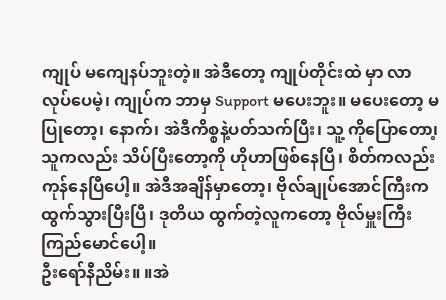ကျုပ် မကျေနပ်ဘူးတဲ့။ အဲဒီတော့ ကျုပ်တိုင်းထဲ မှာ လာလုပ်ပေမဲ့၊ ကျုပ်က ဘာမှ Support မပေးဘူး။ မပေးတော့ မပြုတော့၊ နောက်၊ အဲဒီကိစ္စနဲ့ပတ်သက်ပြီး၊ သူ့ ကိုပြောတော၊့ သူကလည်း သိပ်ပြီးတော့ကို ဟိုဟာဖြစ်နေပြီ၊ စိတ်ကလည်း ကုန်နေပြီပေါ့။ အဲဒီအချိန်မှာတော့၊ ဗိုလ်ချုပ်အောင်ကြီးက ထွက်သွားပြီးပြီ၊ ဒုတိယ ထွက်တဲ့လူကတော့ ဗိုလ်မှူးကြီးကြည်မောင်ပေါ့။
ဦးရော်နီညိမ်း။ ။အဲ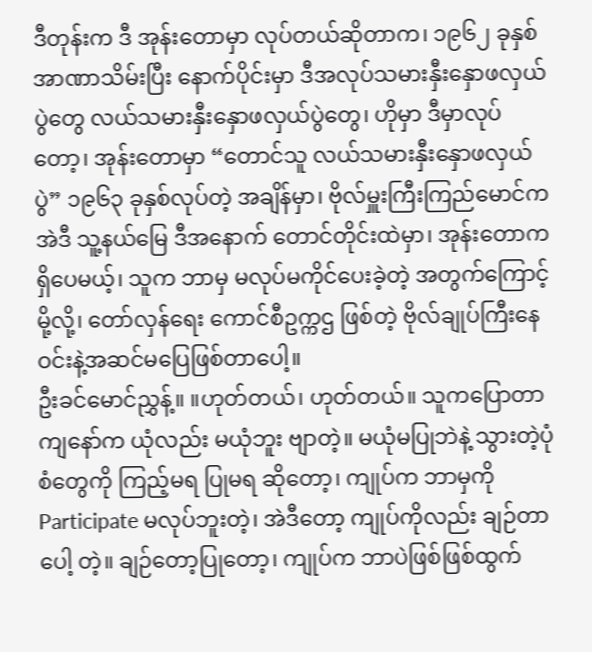ဒီတုန်းက ဒီ အုန်းတောမှာ လုပ်တယ်ဆိုတာက၊ ၁၉၆၂ ခုနှစ်အာဏာသိမ်းပြီး နောက်ပိုင်းမှာ ဒီအလုပ်သမားနှီးနှောဖလှယ်ပွဲတွေ လယ်သမားနှီးနှောဖလှယ်ပွဲတွေ၊ ဟိုမှာ ဒီမှာလုပ်တော့၊ အုန်းတောမှာ “တောင်သူ လယ်သမားနှီးနှောဖလှယ်ပွဲ” ၁၉၆၃ ခုနှစ်လုပ်တဲ့ အချိန်မှာ၊ ဗိုလ်မှူးကြီးကြည်မောင်က အဲဒီ သူ့နယ်မြေ ဒီအနောက် တောင်တိုင်းထဲမှာ၊ အုန်းတောက ရှိပေမယ့်၊ သူက ဘာမှ မလုပ်မကိုင်ပေးခဲ့တဲ့ အတွက်ကြောင့်မို့လို့၊ တော်လှန်ရေး ကောင်စီဥက္ကဌ ဖြစ်တဲ့ ဗိုလ်ချုပ်ကြီးနေဝင်းနဲ့အဆင်မပြေဖြစ်တာပေါ့။
ဦးခင်မောင်ညွှန့်။ ။ဟုတ်တယ်၊ ဟုတ်တယ်။ သူကပြောတာ ကျနော်က ယုံလည်း မယုံဘူး ဗျာတဲ့။ မယုံမပြုဘဲနဲ့ သွားတဲ့ပုံစံတွေကို ကြည့်မရ ပြုမရ ဆိုတော့၊ ကျုပ်က ဘာမှကို Participate မလုပ်ဘူးတဲ့၊ အဲဒီတော့ ကျုပ်ကိုလည်း ချဉ်တာပေါ့ တဲ့။ ချဉ်တော့ပြုတော့၊ ကျုပ်က ဘာပဲဖြစ်ဖြစ်ထွက်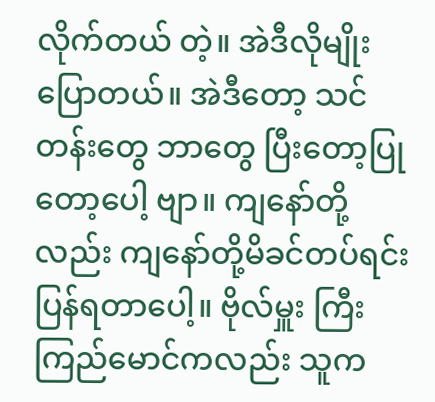လိုက်တယ် တဲ့။ အဲဒီလိုမျိုးပြောတယ်။ အဲဒီတော့ သင်တန်းတွေ ဘာတွေ ပြီးတော့ပြုတော့ပေါ့ ဗျာ။ ကျနော်တို့လည်း ကျနော်တို့မိခင်တပ်ရင်း ပြန်ရတာပေါ့။ ဗိုလ်မှူး ကြီးကြည်မောင်ကလည်း သူက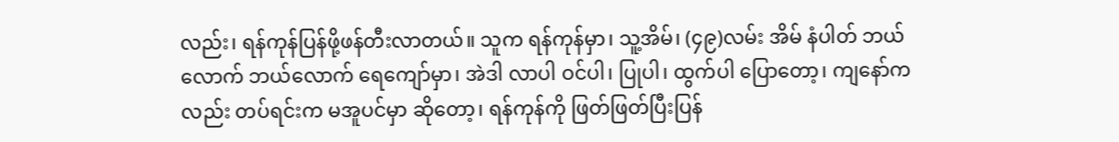လည်း၊ ရန်ကုန်ပြန်ဖို့ဖန်တီးလာတယ်။ သူက ရန်ကုန်မှာ၊ သူ့အိမ်၊ (၄၉)လမ်း အိမ် နံပါတ် ဘယ်လောက် ဘယ်လောက် ရေကျော်မှာ၊ အဲဒါ လာပါ ဝင်ပါ၊ ပြုပါ၊ ထွက်ပါ ပြောတော့၊ ကျနော်ကလည်း တပ်ရင်းက မအူပင်မှာ ဆိုတော့၊ ရန်ကုန်ကို ဖြတ်ဖြတ်ပြီးပြန်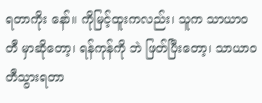ရတာကိုး နော်။ ကိုမြင့်ထူးကလည်း၊ သူက သာယာဝတီ မှာဆိုတော့၊ ရန်ကုန်ကို ဘဲ ဖြတ်ပြီးတော့၊ သာယာဝတီသွားရတာ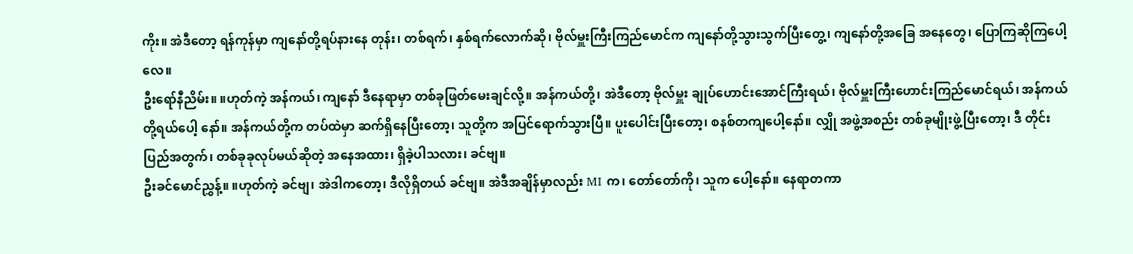ကိုး။ အဲဒီတော့ ရန်ကုန်မှာ ကျနော်တို့ရပ်နားနေ တုန်း၊ တစ်ရက်၊ နှစ်ရက်လောက်ဆို၊ ဗိုလ်မှူးကြီးကြည်မောင်က ကျနော်တို့သွားသွက်ပြီးတွေ့၊ ကျနော်တို့အခြေ အနေတွေ၊ ပြောကြဆိုကြပေါ့လေ။
ဦးရော်နီညိမ်း။ ။ဟုတ်ကဲ့ အန်ကယ်၊ ကျနော် ဒီနေရာမှာ တစ်ခုဖြတ်မေးချင်လို့။ အန်ကယ်တို့၊ အဲဒီတော့ ဗိုလ်မှူး ချုပ်ဟောင်းအောင်ကြီးရယ်၊ ဗိုလ်မှူးကြီးဟောင်းကြည်မောင်ရယ်၊ အန်ကယ်တို့ရယ်ပေါ့ နော်။ အန်ကယ်တို့က တပ်ထဲမှာ ဆက်ရှိနေပြီးတော့၊ သူတို့က အပြင်ရောက်သွားပြီ။ ပူးပေါင်းပြီးတော့၊ စနစ်တကျပေါ့နော်။ လျှို အဖွဲ့အစည်း တစ်ခုမျိုးဖွဲ့ပြီးတော့၊ ဒီ တိုင်းပြည်အတွက်၊ တစ်ခုခုလုပ်မယ်ဆိုတဲ့ အနေအထား၊ ရှိခဲ့ပါသလား၊ ခင်ဗျ။
ဦးခင်မောင်ညွှန့်။ ။ဟုတ်ကဲ့ ခင်ဗျ၊ အဲဒါကတော့၊ ဒီလိုရှိတယ် ခင်ဗျ။ အဲဒီအချိန်မှာလည်း MI က၊ တော်တော်ကို၊ သူက ပေါ့နော်။ နေရာတကာ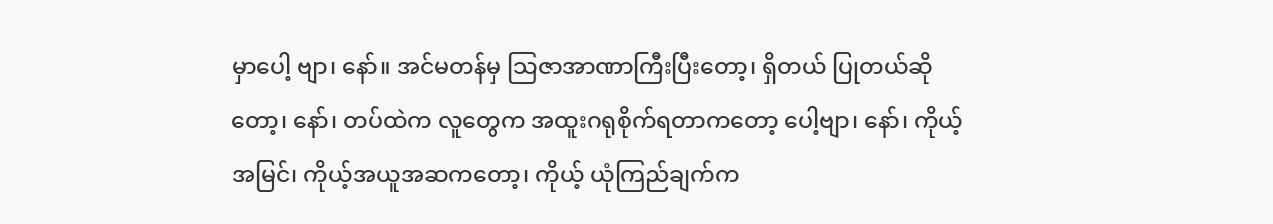မှာပေါ့ ဗျာ၊ နော်။ အင်မတန်မှ သြဇာအာဏာကြီးပြီးတော့၊ ရှိတယ် ပြုတယ်ဆိုတော့၊ နော်၊ တပ်ထဲက လူတွေက အထူးဂရုစိုက်ရတာကတော့ ပေါ့ဗျာ၊ နော်၊ ကိုယ့်အမြင်၊ ကိုယ့်အယူအဆကတော့၊ ကိုယ့် ယုံကြည်ချက်က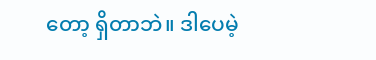တော့ ရှိတာဘဲ။ ဒါပေမဲ့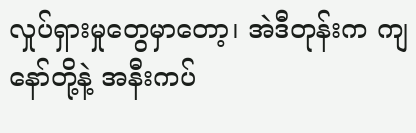လှုပ်ရှားမှုတွေမှာတော့၊ အဲဒီတုန်းက ကျနော်တို့နဲ့ အနီးကပ်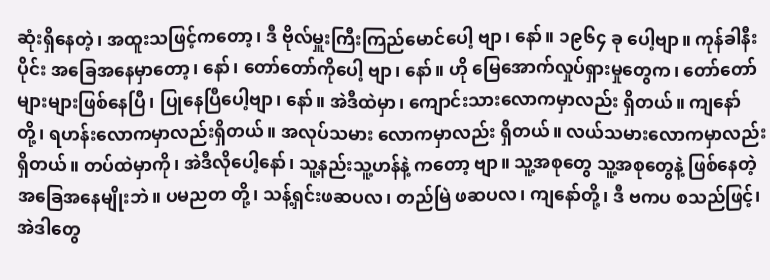ဆုံးရှိနေတဲ့၊ အထူးသဖြင့်ကတော့၊ ဒီ ဗိုလ်မှူးကြီးကြည်မောင်ပေါ့ ဗျာ၊ နော်။ ၁၉၆၄ ခု ပေါ့ဗျာ။ ကုန်ခါနီးပိုင်း အခြေအနေမှာတော့၊ နော်၊ တော်တော်ကိုပေါ့ ဗျာ၊ နော်။ ဟို မြေအောက်လှုပ်ရှားမှုတွေက၊ တော်တော်များများဖြစ်နေပြီ၊ ပြုနေပြီပေါ့ဗျာ၊ နော်။ အဲဒီထဲမှာ၊ ကျောင်းသားလောကမှာလည်း ရှိတယ်။ ကျနော်တို့၊ ရဟန်းလောကမှာလည်းရှိတယ်။ အလုပ်သမား လောကမှာလည်း ရှိတယ်။ လယ်သမားလောကမှာလည်း ရှိတယ်။ တပ်ထဲမှာကို၊ အဲဒီလိုပေါ့နော်၊ သူ့နည်းသူ့ဟန်နဲ့ ကတော့ ဗျာ။ သူ့အစုတွေ သူ့အစုတွေနဲ့ ဖြစ်နေတဲ့ အခြေအနေမျိုးဘဲ။ ပမညတ တို့၊ သန့်ရှင်းဖဆပလ၊ တည်မြဲ ဖဆပလ၊ ကျနော်တို့၊ ဒီ ဗကပ စသည်ဖြင့်၊ အဲဒါတွေ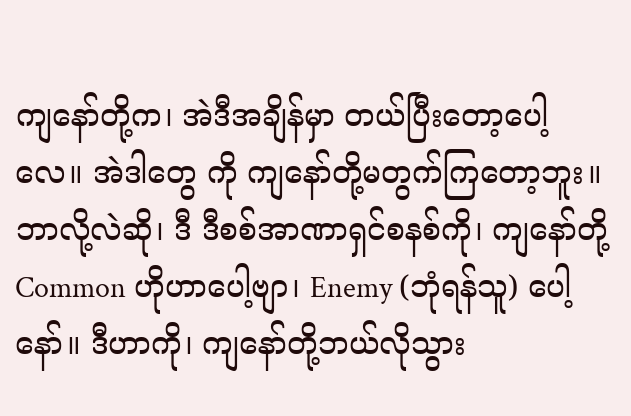ကျနော်တို့က၊ အဲဒီအချိန်မှာ တယ်ပြီးတော့ပေါ့ လေ။ အဲဒါတွေ ကို ကျနော်တို့မတွက်ကြတော့ဘူး။ ဘာလို့လဲဆို၊ ဒီ ဒီစစ်အာဏာရှင်စနစ်ကို၊ ကျနော်တို့ Common ဟိုဟာပေါ့ဗျာ၊ Enemy (ဘုံရန်သူ) ပေါ့ နော်။ ဒီဟာကို၊ ကျနော်တို့ဘယ်လိုသွား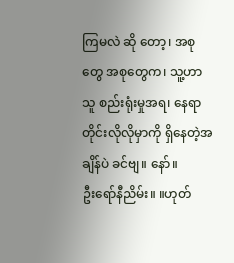ကြမလဲ ဆို တော့၊ အစုတွေ အစုတွေက၊ သူ့ဟာသူ စည်းရုံးမှုအရ၊ နေရာတိုင်းလိုလိုမှာကို ရှိနေတဲ့အချိန်ပဲ ခင်ဗျ။ နော်။
ဦးရော်နီညိမ်း။ ။ဟုတ်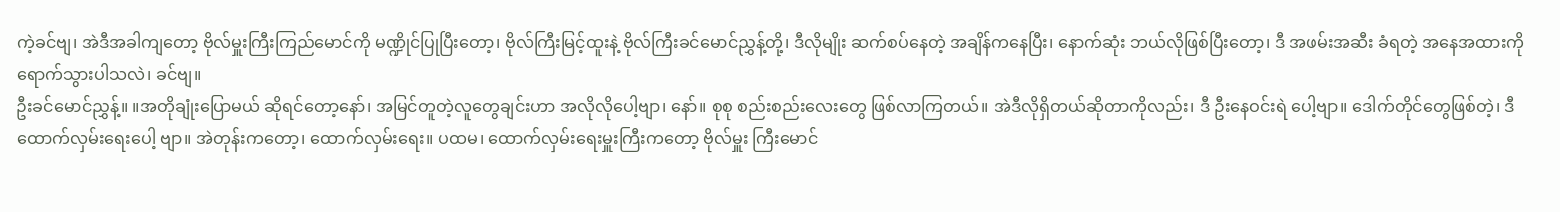ကဲ့ခင်ဗျ၊ အဲဒီအခါကျတော့ ဗိုလ်မှူးကြီးကြည်မောင်ကို မဏ္ဍိုင်ပြုပြီးတော့၊ ဗိုလ်ကြီးမြင့်ထူးနဲ့ ဗိုလ်ကြီးခင်မောင်ညွှန့်တို့၊ ဒီလိုမျိုး ဆက်စပ်နေတဲ့ အချိန်ကနေပြီး၊ နောက်ဆုံး ဘယ်လိုဖြစ်ပြီးတော့၊ ဒီ အဖမ်းအဆီး ခံရတဲ့ အနေအထားကို ရောက်သွားပါသလဲ၊ ခင်ဗျ။
ဦးခင်မောင်ညွှန့်။ ။အတိုချုံးပြောမယ် ဆိုရင်တော့နော်၊ အမြင်တူတဲ့လူတွေချင်းဟာ အလိုလိုပေါ့ဗျာ၊ နော်။ စုစု စည်းစည်းလေးတွေ ဖြစ်လာကြတယ်။ အဲဒီလိုရှိတယ်ဆိုတာကိုလည်း၊ ဒီ ဦးနေဝင်းရဲ ပေါ့ဗျာ။ ဒေါက်တိုင်တွေဖြစ်တဲ့၊ ဒီ ထောက်လှမ်းရေးပေါ့ ဗျာ။ အဲတုန်းကတော့၊ ထောက်လှမ်းရေး။ ပထမ၊ ထောက်လှမ်းရေးမှူးကြီးကတော့ ဗိုလ်မှူး ကြီးမောင်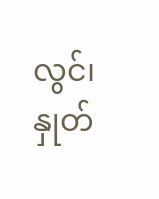လွင်၊ နှုတ်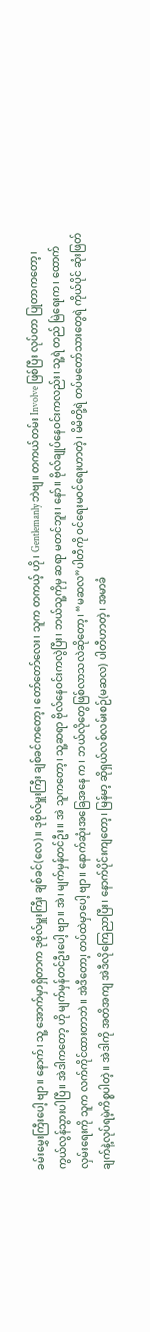ခမ်းမွှေးကြီးပေါ့ ဗျာ။ နောက်၊ သူ့ အောက်မှာရှိတာက ဒုဗိုလ်မှူးကြီး ချစ်ခင်(လေ)။ ဒုဗိုလ်မှူးကြီး ချစ်ခင်ကတော့၊ တော်တော်လေး၊ သူက တကယ့် ဟို၊ Gentlemanly ဘဲဗျ။ တကယ်တမ်း Involve ဖြစ်ပြီး လုပ်တာ ပြုတာကတော့၊ ကွယ်လွန်သွားပါပြီ။ အဲဒါကတော့ ဟို မျက်မှန်တင်ဦးပေါ့ ဗျာ။ အဲ၊ မျက်မှန်တင်ဦး။ အဲ သူကတော့၊ သူ့ဆရာ ဗိုလ်နေဝင်းကလွဲပြီး၊ ဘယ်သူ့ကိုမှ ဆရာ မတင်ဘူး၊ နော်။ ဗိုလ်ချုပ်နေဝင်းကလည်း၊ သူ့ရဲ တည် မြဲရေးက၊ ထောက်လှမ်းရေးကို သူက လက်ကိုင်ထားတာဘဲ။ အဲဒီတော၊့ တပ်ထဲမှာပေါ့ ဗျာ။ နောက်ဆုံးအခြေအနေ က၊ ဘယ်လိုတွေဖြစ်လာသလဲဆိုတော့၊ “မဆလ”ပါတီကို ဝင်ရေးမဝင်ရေးဟာတဲ့၊ မိမိတို့ရဲ တပ်မတော်သားတွေရဲ ကိုယ်ပိုင် ဆုံးဖြတ်ချက်နဲ့လုပ်ရမဲ့ကိစ္စပါတဲ့။ အဲဒါကို အတိအကျ အဲဒီလိုကြေညာပြီး၊ နောက်ပိုင်းကျတော့၊ မြန်မာ့ ဆိုရှယ်လစ်လမ်းစဉ်(မဆလ) ပါတီဟာတဲ့၊ အမာခံ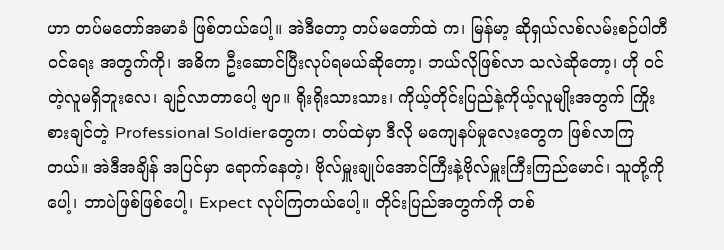ဟာ တပ်မတော်အမာခံ ဖြစ်တယ်ပေါ့။ အဲဒီတော့ တပ်မတော်ထဲ က၊ မြန်မာ့ ဆိုရှယ်လစ်လမ်းစဉ်ပါတီ ဝင်ရေး အတွက်ကို၊ အဓိက ဦးဆောင်ပြီးလုပ်ရမယ်ဆိုတော့၊ ဘယ်လိုဖြစ်လာ သလဲဆိုတော့၊ ဟို ဝင်တဲ့လူမရှိဘူးလေ၊ ချဉ်လာတာပေါ့ ဗျာ။ ရိုးရိုးသားသား၊ ကိုယ့်တိုင်းပြည်နဲ့ကိုယ့်လူမျိုးအတွက် ကြိုးစားချင်တဲ့ Professional Soldierတွေက၊ တပ်ထဲမှာ ဒီလို မကျေနပ်မှုလေးတွေက ဖြစ်လာကြတယ်။ အဲဒီအချိန် အပြင်မှာ ရောက်နေတဲ့၊ ဗိုလ်မှူးချုပ်အောင်ကြီးနဲ့ဗိုလ်မှူးကြီးကြည်မောင်၊ သူတို့ကိုပေါ့၊ ဘာပဲဖြစ်ဖြစ်ပေါ့၊ Expect လုပ်ကြတယ်ပေါ့။ တိုင်းပြည်အတွက်ကို တစ်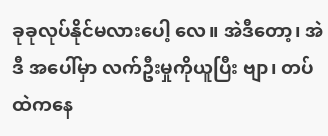ခုခုလုပ်နိုင်မလားပေါ့ လေ။ အဲဒီတော့၊ အဲဒီ အပေါ်မှာ လက်ဦးမှုကိုယူပြီး ဗျာ၊ တပ်ထဲကနေ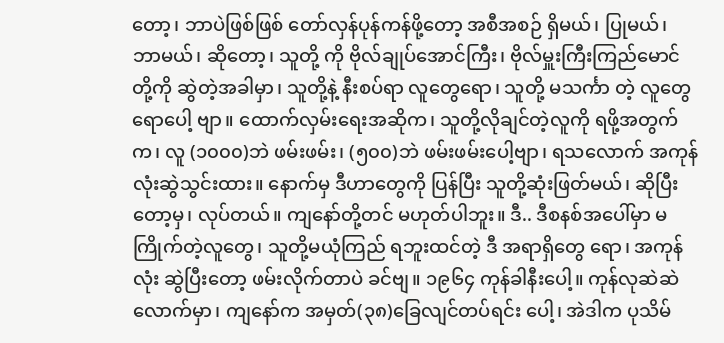တော့၊ ဘာပဲဖြစ်ဖြစ် တော်လှန်ပုန်ကန်ဖို့တော့ အစီအစဉ် ရှိမယ်၊ ပြုမယ်၊ ဘာမယ်၊ ဆိုတော့၊ သူတို့ ကို ဗိုလ်ချုပ်အောင်ကြီး၊ ဗိုလ်မှူးကြီးကြည်မောင်တို့ကို ဆွဲတဲ့အခါမှာ၊ သူတို့နဲ့ နီးစပ်ရာ လူတွေရော၊ သူတို့ မသင်္ကာ တဲ့ လူတွေရောပေါ့ ဗျာ။ ထောက်လှမ်းရေးအဆိုက၊ သူတို့လိုချင်တဲ့လူကို ရဖို့အတွက်က၊ လူ (၁၀၀၀)ဘဲ ဖမ်းဖမ်း၊ (၅၀၀)ဘဲ ဖမ်းဖမ်းပေါ့ဗျာ၊ ရသလောက် အကုန်လုံးဆွဲသွင်းထား။ နောက်မှ ဒီဟာတွေကို ပြန်ပြီး သူတို့ဆုံးဖြတ်မယ်၊ ဆိုပြီး တော့မှ၊ လုပ်တယ်။ ကျနော်တို့တင် မဟုတ်ပါဘူး။ ဒီ.. ဒီစနစ်အပေါ်မှာ မကြိုက်တဲ့လူတွေ၊ သူတို့မယုံကြည် ရဘူးထင်တဲ့ ဒီ အရာရှိတွေ ရော၊ အကုန်လုံး ဆွဲပြီးတော့ ဖမ်းလိုက်တာပဲ ခင်ဗျ။ ၁၉၆၄ ကုန်ခါနီးပေါ့။ ကုန်လုဆဲဆဲ လောက်မှာ၊ ကျနော်က အမှတ်(၃၈)ခြေလျင်တပ်ရင်း ပေါ့၊ အဲဒါက ပုသိမ်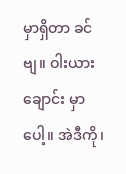မှာရှိတာ ခင်ဗျ။ ဝါးယားချောင်း မှာပေါ့။ အဲဒီကို၊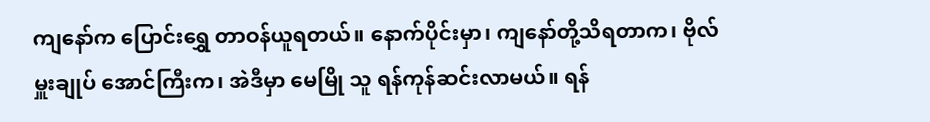ကျနော်က ပြောင်းရွှေ တာဝန်ယူရတယ်။ နောက်ပိုင်းမှာ၊ ကျနော်တို့သိရတာက၊ ဗိုလ်မှူးချုပ် အောင်ကြီးက၊ အဲဒီမှာ မေမြို သူ ရန်ကုန်ဆင်းလာမယ်။ ရန်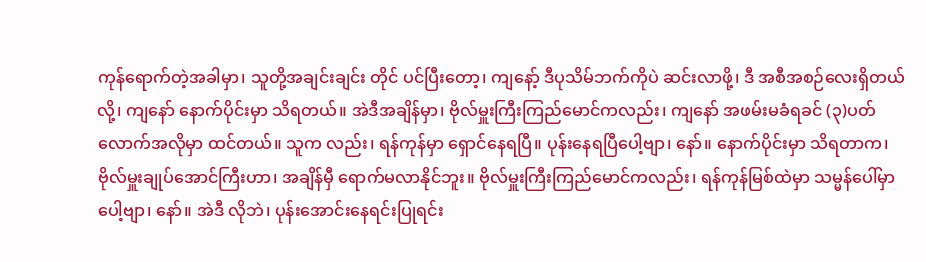ကုန်ရောက်တဲ့အခါမှာ၊ သူတို့အချင်းချင်း တိုင် ပင်ပြီးတော့၊ ကျနော့် ဒီပုသိမ်ဘက်ကိုပဲ ဆင်းလာဖို့၊ ဒီ အစီအစဉ်လေးရှိတယ်လို့၊ ကျနော် နောက်ပိုင်းမှာ သိရတယ်။ အဲဒီအချိန်မှာ၊ ဗိုလ်မှူးကြီးကြည်မောင်ကလည်း၊ ကျနော် အဖမ်းမခံရခင် (၃)ပတ်လောက်အလိုမှာ ထင်တယ်။ သူက လည်း၊ ရန်ကုန်မှာ ရှောင်နေရပြီ။ ပုန်းနေရပြီပေါ့ဗျာ၊ နော်။ နောက်ပိုင်းမှာ သိရတာက၊ ဗိုလ်မှူးချုပ်အောင်ကြီးဟာ၊ အချိန်မှီ ရောက်မလာနိုင်ဘူး။ ဗိုလ်မှူးကြီးကြည်မောင်ကလည်း၊ ရန်ကုန်မြစ်ထဲမှာ သမ္မန်ပေါ်မှာပေါ့ဗျာ၊ နော်။ အဲဒီ လိုဘဲ၊ ပုန်းအောင်းနေရင်းပြုရင်း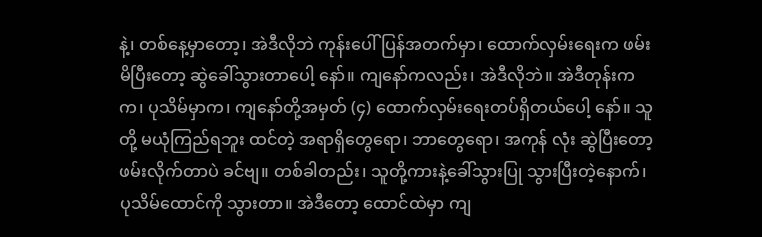နဲ့၊ တစ်နေ့မှာတော့၊ အဲဒီလိုဘဲ ကုန်းပေါ်ပြန်အတက်မှာ၊ ထောက်လှမ်းရေးက ဖမ်း မိပြီးတော့ ဆွဲခေါ်သွားတာပေါ့ နော်။ ကျနော်ကလည်း၊ အဲဒီလိုဘဲ။ အဲဒီတုန်းကက၊ ပုသိမ်မှာက၊ ကျနော်တို့အမှတ် (၄) ထောက်လှမ်းရေးတပ်ရှိတယ်ပေါ့ နော်။ သူတို့ မယုံကြည်ရဘူး ထင်တဲ့ အရာရှိတွေရော၊ ဘာတွေရော၊ အကုန် လုံး ဆွဲပြီးတော့ ဖမ်းလိုက်တာပဲ ခင်ဗျ။ တစ်ခါတည်း၊ သူတို့ကားနဲ့ခေါ်သွားပြု သွားပြီးတဲ့နောက်၊ ပုသိမ်ထောင်ကို သွားတာ။ အဲဒီတော့ ထောင်ထဲမှာ ကျ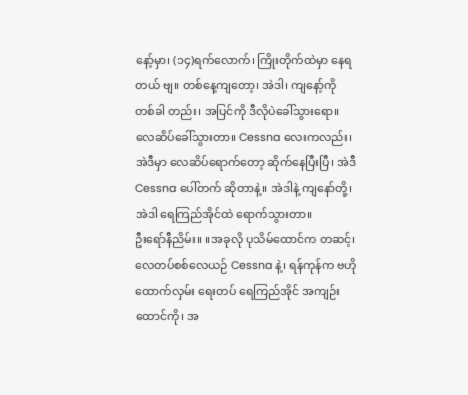နော့်မှာ၊ (၁၄)ရက်လောက်၊ ကြိုးတိုက်ထဲမှာ နေရတယ် ဗျ။ တစ်နေ့ကျတော့၊ အဲဒါ၊ ကျနော့်ကို တစ်ခါ တည်း၊ အပြင်ကို ဒီလိုပဲခေါ်သွားရော။ လေဆိပ်ခေါ်သွားတာ။ Cessna လေးကလည်း၊ အဲဒီမှာ လေဆိပ်ရောက်တော့ ဆိုက်နေပြီးပြီ၊ အဲဒီ Cessna ပေါ်တက် ဆိုတာနဲ့။ အဲဒါနဲ့ ကျနော်တို့၊ အဲဒါ ရေကြည်အိုင်ထဲ ရောက်သွားတာ။
ဦးရော်နီညိမ်း။ ။အခုလို ပုသိမ်ထောင်က တဆင့်၊ လေတပ်စစ်လေယဉ် Cessna နဲ့၊ ရန်ကုန်က ဗဟိုထောက်လှမ်း ရေးတပ် ရေကြည်အိုင် အကျဉ်းထောင်ကို၊ အ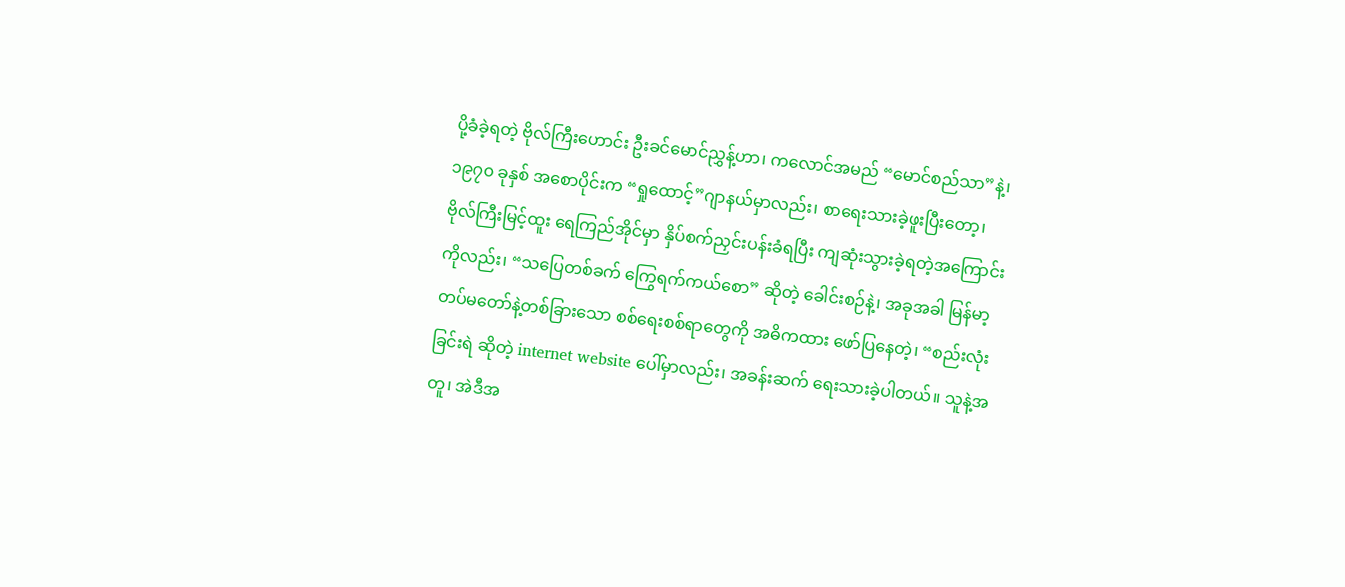ပို့ခံခဲ့ရတဲ့ ဗိုလ်ကြီးဟောင်း ဦးခင်မောင်ညွှန့်ဟာ၊ ကလောင်အမည် “မောင်စည်သာ”နဲ့၊ ၁၉၇၀ ခုနှစ် အစောပိုင်းက “ရှုထောင့်”ဂျာနယ်မှာလည်း၊ စာရေးသားခဲ့ဖူးပြီးတော့၊ ဗိုလ်ကြီးမြင့်ထူး ရေကြည်အိုင်မှာ နှိပ်စက်ညှင်းပန်းခံရပြီး ကျဆုံးသွားခဲ့ရတဲ့အကြောင်းကိုလည်း၊ “သပြေတစ်ခက် ကြွေရက်ကယ်စော” ဆိုတဲ့ ခေါင်းစဉ်နဲ့၊ အခုအခါ မြန်မာ့တပ်မတော်နဲ့တစ်ခြားသော စစ်ရေးစစ်ရာတွေကို အဓိကထား ဖော်ပြနေတဲ့၊ “စည်းလုံးခြင်းရဲ ဆိုတဲ့ internet website ပေါ်မှာလည်း၊ အခန်းဆက် ရေးသားခဲ့ပါတယ်။ သူနဲ့အတူ၊ အဲဒီအ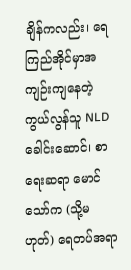ချိန်ကလည်း၊ ရေကြည်အိုင်မှာအကျဉ်းကျနေတဲ့ ကွယ်လွန်သူ NLD ခေါင်းဆောင်၊ စာရေးဆရာ မောင်သော်က (သို့မဟုတ်) ရေတပ်အရာ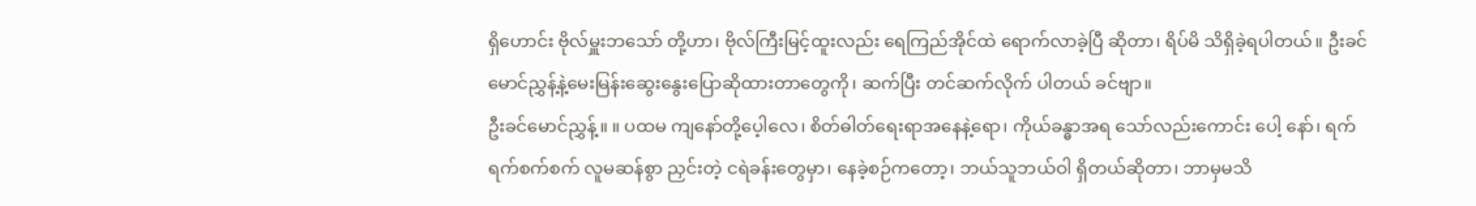ရှိဟောင်း ဗိုလ်မှူးဘသော် တို့ဟာ၊ ဗိုလ်ကြီးမြင့်ထူးလည်း ရေကြည်အိုင်ထဲ ရောက်လာခဲ့ပြီ ဆိုတာ၊ ရိပ်မိ သိရှိခဲ့ရပါတယ်။ ဦးခင်မောင်ညွှန့်နဲ့မေးမြန်းဆွေးနွေးပြောဆိုထားတာတွေကို၊ ဆက်ပြီး တင်ဆက်လိုက် ပါတယ် ခင်ဗျာ။
ဦးခင်မောင်ညွှန့်။ ။ ပထမ ကျနော်တို့ပေ့ါလေ၊ စိတ်ဓါတ်ရေးရာအနေနဲ့ရော၊ ကိုယ်ခန္ဓာအရ သော်လည်းကောင်း ပေါ့ နော်၊ ရက်ရက်စက်စက် လူမဆန်စွာ ညှင်းတဲ့ ငရဲခန်းတွေမှာ၊ နေခဲ့စဉ်ကတော့၊ ဘယ်သူဘယ်ဝါ ရှိတယ်ဆိုတာ၊ ဘာမှမသိ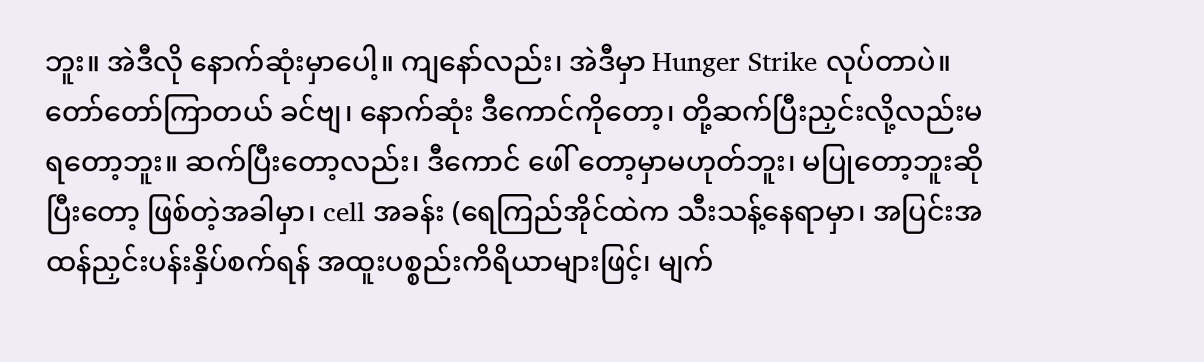ဘူး။ အဲဒီလို နောက်ဆုံးမှာပေါ့။ ကျနော်လည်း၊ အဲဒီမှာ Hunger Strike လုပ်တာပဲ။ တော်တော်ကြာတယ် ခင်ဗျ၊ နောက်ဆုံး ဒီကောင်ကိုတော့၊ တို့ဆက်ပြီးညှင်းလို့လည်းမရတော့ဘူး။ ဆက်ပြီးတော့လည်း၊ ဒီကောင် ဖေါ် တော့မှာမဟုတ်ဘူး၊ မပြုတော့ဘူးဆိုပြီးတော့ ဖြစ်တဲ့အခါမှာ၊ cell အခန်း (ရေကြည်အိုင်ထဲက သီးသန့်နေရာမှာ၊ အပြင်းအထန်ညှင်းပန်းနှိပ်စက်ရန် အထူးပစ္စည်းကိရိယာများဖြင့်၊ မျက်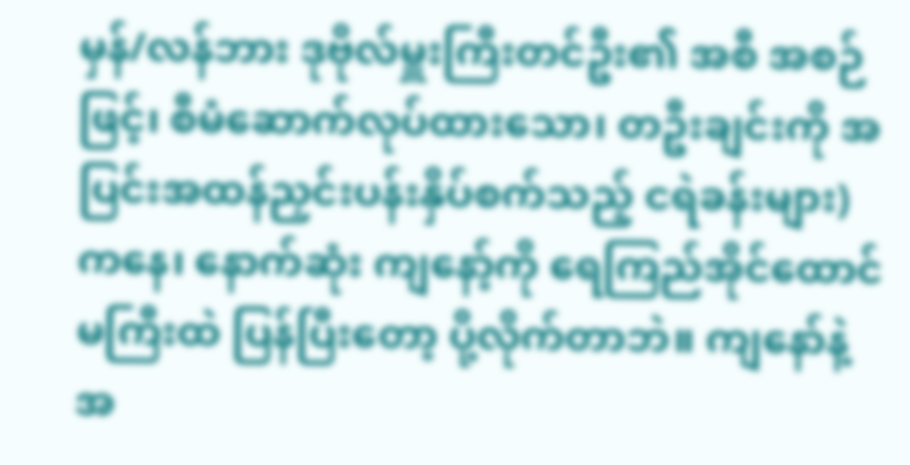မှန်/လန်ဘား ဒုဗိုလ်မှူးကြီးတင်ဦး၏ အစီ အစဉ်ဖြင့်၊ စီမံဆောက်လုပ်ထားသော၊ တဦးချင်းကို အပြင်းအထန်ညှင်းပန်းနှိပ်စက်သည့် ငရဲခန်းများ) ကနေ၊ နောက်ဆုံး ကျနော့်ကို ရေကြည်အိုင်ထောင်မကြီးထဲ ပြန်ပြီးတော့ ပို့လိုက်တာဘဲ။ ကျနော်နဲ့အ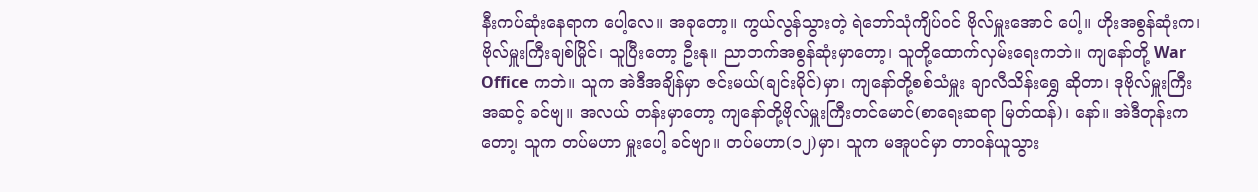နီးကပ်ဆုံးနေရာက ပေါ့လေ။ အခုတော့။ ကွယ်လွန်သွားတဲ့ ရဲဘော်သုံကျိပ်ဝင် ဗိုလ်မှူးအောင် ပေါ့။ ဟိုးအစွန်ဆုံးက၊ ဗိုလ်မှူးကြီးချစ်မြိုင်၊ သူပြီးတော့ ဦးနု။ ညာဘက်အစွန်ဆုံးမှာတော့၊ သူတို့ထောက်လှမ်းရေးကဘဲ။ ကျနော်တို့ War Office ကဘဲ။ သူက အဲဒီအချိန်မှာ ဇင်းမယ်(ချင်းမိုင်)မှာ၊ ကျနော်တို့စစ်သံမှူး ချာလီသိန်းရွှေ ဆိုတာ၊ ဒုဗိုလ်မှူးကြီး အဆင့် ခင်ဗျ။ အလယ် တန်းမှာတော့ ကျနော်တို့ဗိုလ်မှူးကြီးတင်မောင်(စာရေးဆရာ မြတ်ထန်)၊ နော်။ အဲဒီတုန်းကတော၊့ သူက တပ်မဟာ မှူးပေါ့ ခင်ဗျာ။ တပ်မဟာ(၁၂)မှာ၊ သူက မအူပင်မှာ တာဝန်ယူသွား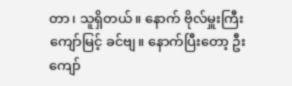တာ၊ သူရှိတယ်။ နောက် ဗိုလ်မှူးကြီးကျော်မြင့် ခင်ဗျ။ နောက်ပြီးတော့ ဦးကျော်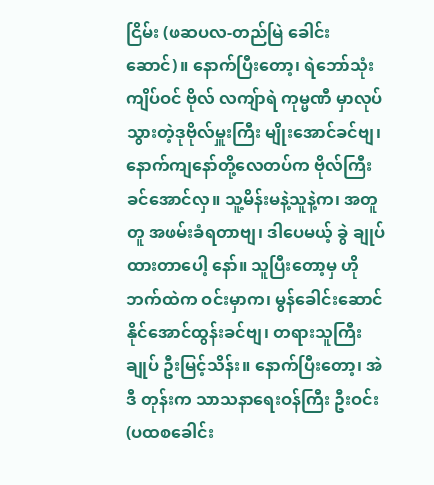ငြိမ်း (ဖဆပလ-တည်မြဲ ခေါင်းဆောင်)။ နောက်ပြီးတော့၊ ရဲဘော်သုံးကျိပ်ဝင် ဗိုလ် လကျ်ာရဲ ကုမ္မဏီ မှာလုပ်သွားတဲ့ဒုဗိုလ်မှူးကြီး မျိုးအောင်ခင်ဗျ၊ နောက်ကျနော်တို့လေတပ်က ဗိုလ်ကြီး ခင်အောင်လှ။ သူ့မိန်းမနဲ့သူနဲ့က၊ အတူတူ အဖမ်းခံရတာဗျ၊ ဒါပေမယ့် ခွဲ ချုပ်ထားတာပေါ့ နော်။ သူပြီးတော့မှ ဟို ဘက်ထဲက ဝင်းမှာက၊ မွန်ခေါင်းဆောင် နိုင်အောင်ထွန်းခင်ဗျ၊ တရားသူကြီးချုပ် ဦးမြင့်သိန်း။ နောက်ပြီးတော့၊ အဲဒီ တုန်းက သာသနာရေးဝန်ကြီး ဦးဝင်း (ပထစခေါင်း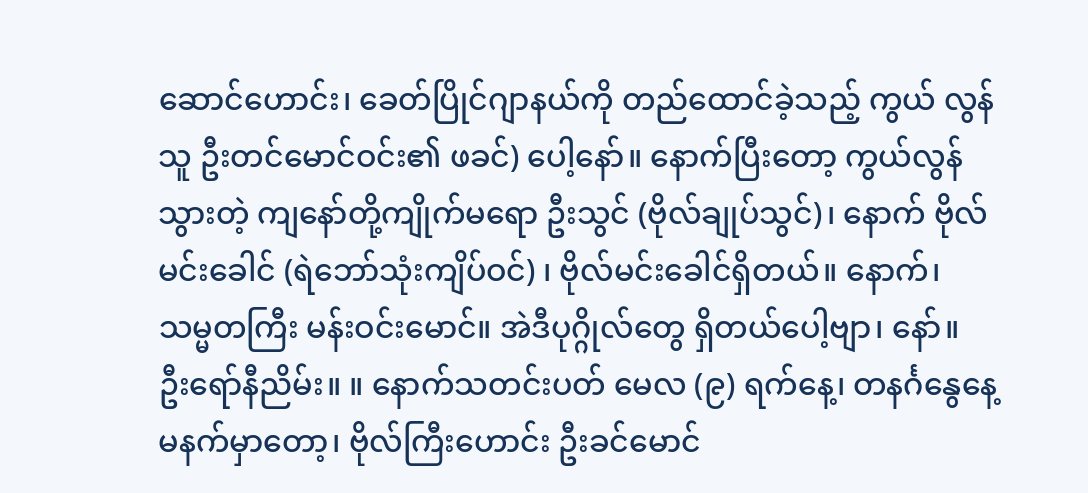ဆောင်ဟောင်း၊ ခေတ်ပြိုင်ဂျာနယ်ကို တည်ထောင်ခဲ့သည့် ကွယ် လွန်သူ ဦးတင်မောင်ဝင်း၏ ဖခင်) ပေါ့နော်။ နောက်ပြီးတော့ ကွယ်လွန်သွားတဲ့ ကျနော်တို့ကျိုက်မရော ဦးသွင် (ဗိုလ်ချုပ်သွင်)၊ နောက် ဗိုလ်မင်းခေါင် (ရဲဘော်သုံးကျိပ်ဝင်) ၊ ဗိုလ်မင်းခေါင်ရှိတယ်။ နောက်၊ သမ္မတကြီး မန်းဝင်းမောင်။ အဲဒီပုဂ္ဂိုလ်တွေ ရှိတယ်ပေါ့ဗျာ၊ နော်။
ဦးရော်နီညိမ်း။ ။ နောက်သတင်းပတ် မေလ (၉) ရက်နေ့၊ တနင်္ဂနွေနေ့မနက်မှာတော့၊ ဗိုလ်ကြီးဟောင်း ဦးခင်မောင်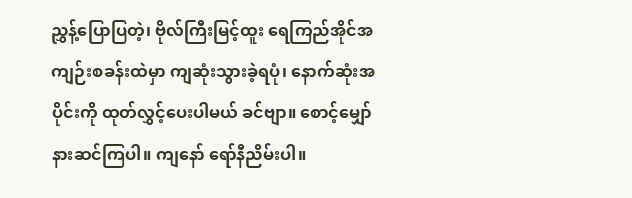ညွှန့်ပြောပြတဲ့၊ ဗိုလ်ကြီးမြင့်ထူး ရေကြည်အိုင်အကျဉ်းစခန်းထဲမှာ ကျဆုံးသွားခဲ့ရပုံ၊ နောက်ဆုံးအပိုင်းကို ထုတ်လွှင့်ပေးပါမယ် ခင်ဗျာ။ စောင့်မျှော်နားဆင်ကြပါ။ ကျနော် ရော်နီညိမ်းပါ။